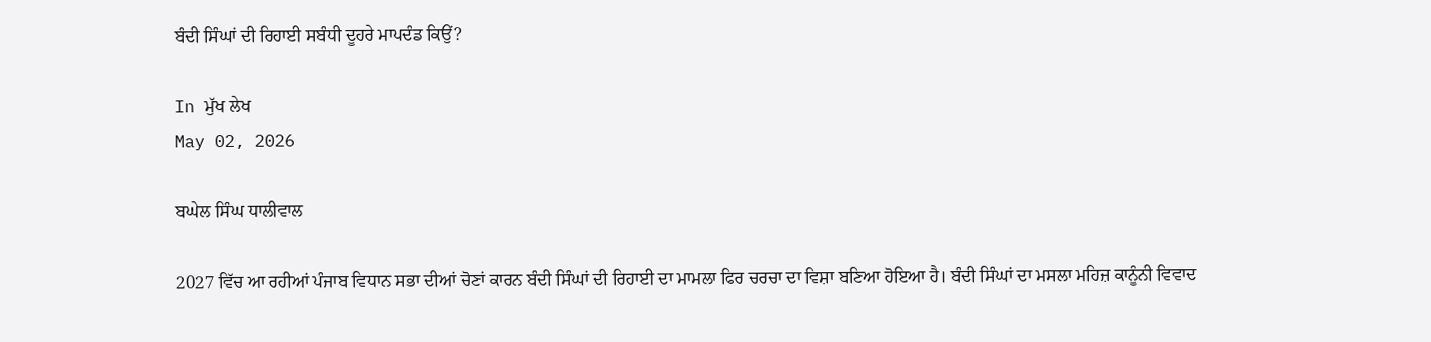ਬੰਦੀ ਸਿੰਘਾਂ ਦੀ ਰਿਹਾਈ ਸਬੰਧੀ ਦੂਹਰੇ ਮਾਪਦੰਡ ਕਿਉਂ?

In ਮੁੱਖ ਲੇਖ
May 02, 2026

ਬਘੇਲ ਸਿੰਘ ਧਾਲੀਵਾਲ

2027 ਵਿੱਚ ਆ ਰਹੀਆਂ ਪੰਜਾਬ ਵਿਧਾਨ ਸਭਾ ਦੀਆਂ ਚੋਣਾਂ ਕਾਰਨ ਬੰਦੀ ਸਿੰਘਾਂ ਦੀ ਰਿਹਾਈ ਦਾ ਮਾਮਲਾ ਫਿਰ ਚਰਚਾ ਦਾ ਵਿਸ਼ਾ ਬਣਿਆ ਹੋਇਆ ਹੈ। ਬੰਦੀ ਸਿੰਘਾਂ ਦਾ ਮਸਲਾ ਮਹਿਜ਼ ਕਾਨੂੰਨੀ ਵਿਵਾਦ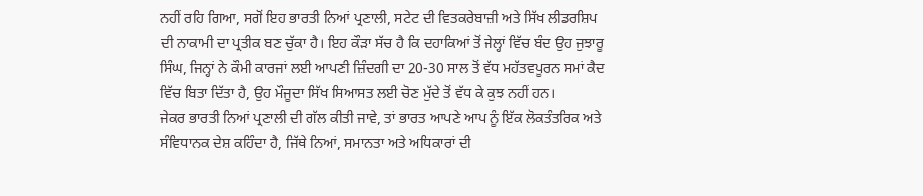ਨਹੀਂ ਰਹਿ ਗਿਆ, ਸਗੋਂ ਇਹ ਭਾਰਤੀ ਨਿਆਂ ਪ੍ਰਣਾਲੀ, ਸਟੇਟ ਦੀ ਵਿਤਕਰੇਬਾਜ਼ੀ ਅਤੇ ਸਿੱਖ ਲੀਡਰਸ਼ਿਪ ਦੀ ਨਾਕਾਮੀ ਦਾ ਪ੍ਰਤੀਕ ਬਣ ਚੁੱਕਾ ਹੈ। ਇਹ ਕੌੜਾ ਸੱਚ ਹੈ ਕਿ ਦਹਾਕਿਆਂ ਤੋਂ ਜੇਲ੍ਹਾਂ ਵਿੱਚ ਬੰਦ ਉਹ ਜੁਝਾਰੂ ਸਿੰਘ, ਜਿਨ੍ਹਾਂ ਨੇ ਕੌਮੀ ਕਾਰਜਾਂ ਲਈ ਆਪਣੀ ਜ਼ਿੰਦਗੀ ਦਾ 20-30 ਸਾਲ ਤੋਂ ਵੱਧ ਮਹੱਤਵਪੂਰਨ ਸਮਾਂ ਕੈਦ ਵਿੱਚ ਬਿਤਾ ਦਿੱਤਾ ਹੈ, ਉਹ ਮੌਜੂਦਾ ਸਿੱਖ ਸਿਆਸਤ ਲਈ ਚੋਣ ਮੁੱਦੇ ਤੋਂ ਵੱਧ ਕੇ ਕੁਝ ਨਹੀਂ ਹਨ।
ਜੇਕਰ ਭਾਰਤੀ ਨਿਆਂ ਪ੍ਰਣਾਲੀ ਦੀ ਗੱਲ ਕੀਤੀ ਜਾਵੇ, ਤਾਂ ਭਾਰਤ ਆਪਣੇ ਆਪ ਨੂੰ ਇੱਕ ਲੋਕਤੰਤਰਿਕ ਅਤੇ ਸੰਵਿਧਾਨਕ ਦੇਸ਼ ਕਹਿੰਦਾ ਹੈ, ਜਿੱਥੇ ਨਿਆਂ, ਸਮਾਨਤਾ ਅਤੇ ਅਧਿਕਾਰਾਂ ਦੀ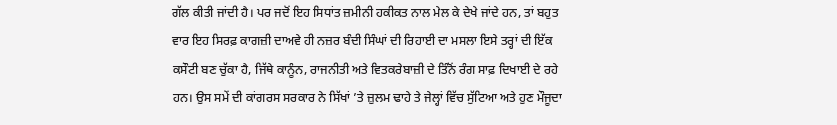ਗੱਲ ਕੀਤੀ ਜਾਂਦੀ ਹੈ। ਪਰ ਜਦੋਂ ਇਹ ਸਿਧਾਂਤ ਜ਼ਮੀਨੀ ਹਕੀਕਤ ਨਾਲ ਮੇਲ ਕੇ ਦੇਖੇ ਜਾਂਦੇ ਹਨ, ਤਾਂ ਬਹੁਤ ਵਾਰ ਇਹ ਸਿਰਫ਼ ਕਾਗਜ਼ੀ ਦਾਅਵੇ ਹੀ ਨਜ਼ਰ ਬੰਦੀ ਸਿੰਘਾਂ ਦੀ ਰਿਹਾਈ ਦਾ ਮਸਲਾ ਇਸੇ ਤਰ੍ਹਾਂ ਦੀ ਇੱਕ ਕਸੌਟੀ ਬਣ ਚੁੱਕਾ ਹੈ, ਜਿੱਥੇ ਕਾਨੂੰਨ, ਰਾਜਨੀਤੀ ਅਤੇ ਵਿਤਕਰੇਬਾਜ਼ੀ ਦੇ ਤਿੰਨੋਂ ਰੰਗ ਸਾਫ਼ ਦਿਖਾਈ ਦੇ ਰਹੇ ਹਨ। ਉਸ ਸਮੇਂ ਦੀ ਕਾਂਗਰਸ ਸਰਕਾਰ ਨੇ ਸਿੱਖਾਂ ’ਤੇ ਜ਼ੁਲਮ ਢਾਹੇ ਤੇ ਜੇਲ੍ਹਾਂ ਵਿੱਚ ਸੁੱਟਿਆ ਅਤੇ ਹੁਣ ਮੌਜੂਦਾ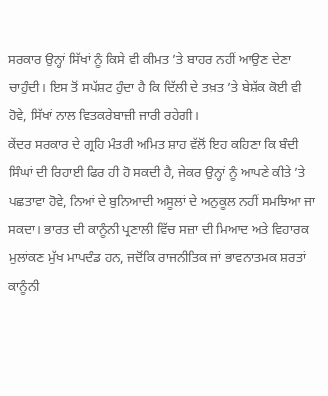ਸਰਕਾਰ ਉਨ੍ਹਾਂ ਸਿੱਖਾਂ ਨੂੰ ਕਿਸੇ ਵੀ ਕੀਮਤ ’ਤੇ ਬਾਹਰ ਨਹੀਂ ਆਉਣ ਦੇਣਾ ਚਾਹੁੰਦੀ। ਇਸ ਤੋਂ ਸਪੱਸ਼ਟ ਹੁੰਦਾ ਹੈ ਕਿ ਦਿੱਲੀ ਦੇ ਤਖ਼ਤ ’ਤੇ ਬੇਸ਼ੱਕ ਕੋਈ ਵੀ ਹੋਵੇ, ਸਿੱਖਾਂ ਨਾਲ ਵਿਤਕਰੇਬਾਜ਼ੀ ਜਾਰੀ ਰਹੇਗੀ।
ਕੇਂਦਰ ਸਰਕਾਰ ਦੇ ਗ੍ਰਹਿ ਮੰਤਰੀ ਅਮਿਤ ਸ਼ਾਹ ਵੱਲੋਂ ਇਹ ਕਹਿਣਾ ਕਿ ਬੰਦੀ ਸਿੰਘਾਂ ਦੀ ਰਿਹਾਈ ਫਿਰ ਹੀ ਹੋ ਸਕਦੀ ਹੈ, ਜੇਕਰ ਉਨ੍ਹਾਂ ਨੂੰ ਆਪਣੇ ਕੀਤੇ ’ਤੇ ਪਛਤਾਵਾ ਹੋਵੇ, ਨਿਆਂ ਦੇ ਬੁਨਿਆਦੀ ਅਸੂਲਾਂ ਦੇ ਅਨੁਕੂਲ ਨਹੀਂ ਸਮਝਿਆ ਜਾ ਸਕਦਾ। ਭਾਰਤ ਦੀ ਕਾਨੂੰਨੀ ਪ੍ਰਣਾਲੀ ਵਿੱਚ ਸਜ਼ਾ ਦੀ ਮਿਆਦ ਅਤੇ ਵਿਹਾਰਕ ਮੁਲਾਂਕਣ ਮੁੱਖ ਮਾਪਦੰਡ ਹਨ, ਜਦੋਂਕਿ ਰਾਜਨੀਤਿਕ ਜਾਂ ਭਾਵਨਾਤਮਕ ਸ਼ਰਤਾਂ ਕਾਨੂੰਨੀ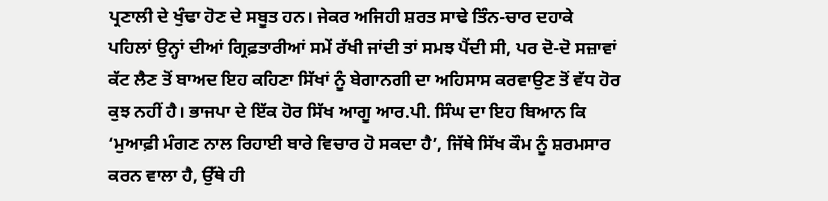ਪ੍ਰਣਾਲੀ ਦੇ ਖੁੰਢਾ ਹੋਣ ਦੇ ਸਬੂਤ ਹਨ। ਜੇਕਰ ਅਜਿਹੀ ਸ਼ਰਤ ਸਾਢੇ ਤਿੰਨ-ਚਾਰ ਦਹਾਕੇ ਪਹਿਲਾਂ ਉਨ੍ਹਾਂ ਦੀਆਂ ਗ੍ਰਿਫ਼ਤਾਰੀਆਂ ਸਮੇਂ ਰੱਖੀ ਜਾਂਦੀ ਤਾਂ ਸਮਝ ਪੈਂਦੀ ਸੀ, ਪਰ ਦੋ-ਦੋ ਸਜ਼ਾਵਾਂ ਕੱਟ ਲੈਣ ਤੋਂ ਬਾਅਦ ਇਹ ਕਹਿਣਾ ਸਿੱਖਾਂ ਨੂੰ ਬੇਗਾਨਗੀ ਦਾ ਅਹਿਸਾਸ ਕਰਵਾਉਣ ਤੋਂ ਵੱਧ ਹੋਰ ਕੁਝ ਨਹੀਂ ਹੈ। ਭਾਜਪਾ ਦੇ ਇੱਕ ਹੋਰ ਸਿੱਖ ਆਗੂ ਆਰ.ਪੀ. ਸਿੰਘ ਦਾ ਇਹ ਬਿਆਨ ਕਿ ‘ਮੁਆਫ਼ੀ ਮੰਗਣ ਨਾਲ ਰਿਹਾਈ ਬਾਰੇ ਵਿਚਾਰ ਹੋ ਸਕਦਾ ਹੈ’, ਜਿੱਥੇ ਸਿੱਖ ਕੌਮ ਨੂੰ ਸ਼ਰਮਸਾਰ ਕਰਨ ਵਾਲਾ ਹੈ, ਉੱਥੇ ਹੀ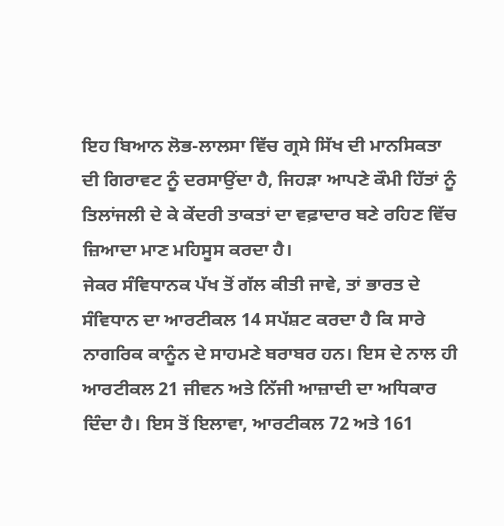ਇਹ ਬਿਆਨ ਲੋਭ-ਲਾਲਸਾ ਵਿੱਚ ਗ੍ਰਸੇ ਸਿੱਖ ਦੀ ਮਾਨਸਿਕਤਾ ਦੀ ਗਿਰਾਵਟ ਨੂੰ ਦਰਸਾਉਂਦਾ ਹੈ, ਜਿਹੜਾ ਆਪਣੇ ਕੌਮੀ ਹਿੱਤਾਂ ਨੂੰ ਤਿਲਾਂਜਲੀ ਦੇ ਕੇ ਕੇਂਦਰੀ ਤਾਕਤਾਂ ਦਾ ਵਫ਼ਾਦਾਰ ਬਣੇ ਰਹਿਣ ਵਿੱਚ ਜ਼ਿਆਦਾ ਮਾਣ ਮਹਿਸੂਸ ਕਰਦਾ ਹੈ।
ਜੇਕਰ ਸੰਵਿਧਾਨਕ ਪੱਖ ਤੋਂ ਗੱਲ ਕੀਤੀ ਜਾਵੇ, ਤਾਂ ਭਾਰਤ ਦੇ ਸੰਵਿਧਾਨ ਦਾ ਆਰਟੀਕਲ 14 ਸਪੱਸ਼ਟ ਕਰਦਾ ਹੈ ਕਿ ਸਾਰੇ ਨਾਗਰਿਕ ਕਾਨੂੰਨ ਦੇ ਸਾਹਮਣੇ ਬਰਾਬਰ ਹਨ। ਇਸ ਦੇ ਨਾਲ ਹੀ ਆਰਟੀਕਲ 21 ਜੀਵਨ ਅਤੇ ਨਿੱਜੀ ਆਜ਼ਾਦੀ ਦਾ ਅਧਿਕਾਰ ਦਿੰਦਾ ਹੈ। ਇਸ ਤੋਂ ਇਲਾਵਾ, ਆਰਟੀਕਲ 72 ਅਤੇ 161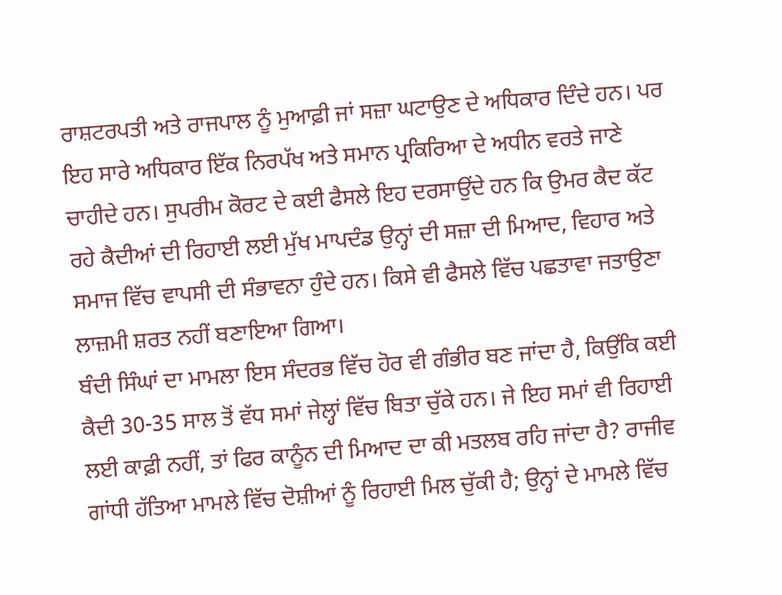ਰਾਸ਼ਟਰਪਤੀ ਅਤੇ ਰਾਜਪਾਲ ਨੂੰ ਮੁਆਫ਼ੀ ਜਾਂ ਸਜ਼ਾ ਘਟਾਉਣ ਦੇ ਅਧਿਕਾਰ ਦਿੰਦੇ ਹਨ। ਪਰ ਇਹ ਸਾਰੇ ਅਧਿਕਾਰ ਇੱਕ ਨਿਰਪੱਖ ਅਤੇ ਸਮਾਨ ਪ੍ਰਕਿਰਿਆ ਦੇ ਅਧੀਨ ਵਰਤੇ ਜਾਣੇ ਚਾਹੀਦੇ ਹਨ। ਸੁਪਰੀਮ ਕੋਰਟ ਦੇ ਕਈ ਫੈਸਲੇ ਇਹ ਦਰਸਾਉਂਦੇ ਹਨ ਕਿ ਉਮਰ ਕੈਦ ਕੱਟ ਰਹੇ ਕੈਦੀਆਂ ਦੀ ਰਿਹਾਈ ਲਈ ਮੁੱਖ ਮਾਪਦੰਡ ਉਨ੍ਹਾਂ ਦੀ ਸਜ਼ਾ ਦੀ ਮਿਆਦ, ਵਿਹਾਰ ਅਤੇ ਸਮਾਜ ਵਿੱਚ ਵਾਪਸੀ ਦੀ ਸੰਭਾਵਨਾ ਹੁੰਦੇ ਹਨ। ਕਿਸੇ ਵੀ ਫੈਸਲੇ ਵਿੱਚ ਪਛਤਾਵਾ ਜਤਾਉਣਾ ਲਾਜ਼ਮੀ ਸ਼ਰਤ ਨਹੀਂ ਬਣਾਇਆ ਗਿਆ।
ਬੰਦੀ ਸਿੰਘਾਂ ਦਾ ਮਾਮਲਾ ਇਸ ਸੰਦਰਭ ਵਿੱਚ ਹੋਰ ਵੀ ਗੰਭੀਰ ਬਣ ਜਾਂਦਾ ਹੈ, ਕਿਉਂਕਿ ਕਈ ਕੈਦੀ 30-35 ਸਾਲ ਤੋਂ ਵੱਧ ਸਮਾਂ ਜੇਲ੍ਹਾਂ ਵਿੱਚ ਬਿਤਾ ਚੁੱਕੇ ਹਨ। ਜੇ ਇਹ ਸਮਾਂ ਵੀ ਰਿਹਾਈ ਲਈ ਕਾਫ਼ੀ ਨਹੀਂ, ਤਾਂ ਫਿਰ ਕਾਨੂੰਨ ਦੀ ਮਿਆਦ ਦਾ ਕੀ ਮਤਲਬ ਰਹਿ ਜਾਂਦਾ ਹੈ? ਰਾਜੀਵ ਗਾਂਧੀ ਹੱਤਿਆ ਮਾਮਲੇ ਵਿੱਚ ਦੋਸ਼ੀਆਂ ਨੂੰ ਰਿਹਾਈ ਮਿਲ ਚੁੱਕੀ ਹੈ; ਉਨ੍ਹਾਂ ਦੇ ਮਾਮਲੇ ਵਿੱਚ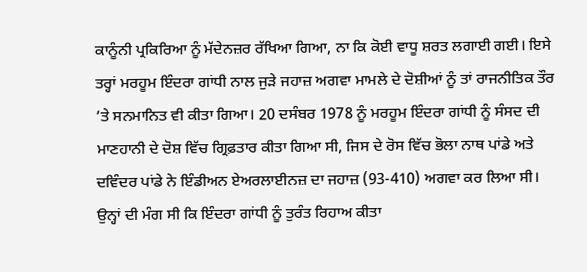ਕਾਨੂੰਨੀ ਪ੍ਰਕਿਰਿਆ ਨੂੰ ਮੱਦੇਨਜ਼ਰ ਰੱਖਿਆ ਗਿਆ, ਨਾ ਕਿ ਕੋਈ ਵਾਧੂ ਸ਼ਰਤ ਲਗਾਈ ਗਈ। ਇਸੇ ਤਰ੍ਹਾਂ ਮਰਹੂਮ ਇੰਦਰਾ ਗਾਂਧੀ ਨਾਲ ਜੁੜੇ ਜਹਾਜ਼ ਅਗਵਾ ਮਾਮਲੇ ਦੇ ਦੋਸ਼ੀਆਂ ਨੂੰ ਤਾਂ ਰਾਜਨੀਤਿਕ ਤੌਰ ’ਤੇ ਸਨਮਾਨਿਤ ਵੀ ਕੀਤਾ ਗਿਆ। 20 ਦਸੰਬਰ 1978 ਨੂੰ ਮਰਹੂਮ ਇੰਦਰਾ ਗਾਂਧੀ ਨੂੰ ਸੰਸਦ ਦੀ ਮਾਣਹਾਨੀ ਦੇ ਦੋਸ਼ ਵਿੱਚ ਗ੍ਰਿਫ਼ਤਾਰ ਕੀਤਾ ਗਿਆ ਸੀ, ਜਿਸ ਦੇ ਰੋਸ ਵਿੱਚ ਭੋਲਾ ਨਾਥ ਪਾਂਡੇ ਅਤੇ ਦਵਿੰਦਰ ਪਾਂਡੇ ਨੇ ਇੰਡੀਅਨ ਏਅਰਲਾਈਨਜ਼ ਦਾ ਜਹਾਜ਼ (93-410) ਅਗਵਾ ਕਰ ਲਿਆ ਸੀ। ਉਨ੍ਹਾਂ ਦੀ ਮੰਗ ਸੀ ਕਿ ਇੰਦਰਾ ਗਾਂਧੀ ਨੂੰ ਤੁਰੰਤ ਰਿਹਾਅ ਕੀਤਾ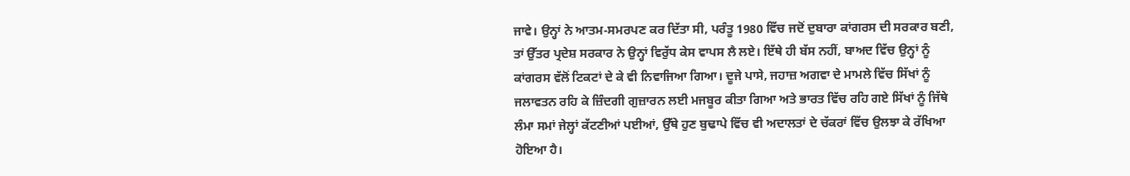ਜਾਵੇ। ਉਨ੍ਹਾਂ ਨੇ ਆਤਮ-ਸਮਰਪਣ ਕਰ ਦਿੱਤਾ ਸੀ, ਪਰੰਤੂ 1980 ਵਿੱਚ ਜਦੋਂ ਦੁਬਾਰਾ ਕਾਂਗਰਸ ਦੀ ਸਰਕਾਰ ਬਣੀ, ਤਾਂ ਉੱਤਰ ਪ੍ਰਦੇਸ਼ ਸਰਕਾਰ ਨੇ ਉਨ੍ਹਾਂ ਵਿਰੁੱਧ ਕੇਸ ਵਾਪਸ ਲੈ ਲਏ। ਇੱਥੇ ਹੀ ਬੱਸ ਨਹੀਂ, ਬਾਅਦ ਵਿੱਚ ਉਨ੍ਹਾਂ ਨੂੰ ਕਾਂਗਰਸ ਵੱਲੋਂ ਟਿਕਟਾਂ ਦੇ ਕੇ ਵੀ ਨਿਵਾਜਿਆ ਗਿਆ। ਦੂਜੇ ਪਾਸੇ, ਜਹਾਜ਼ ਅਗਵਾ ਦੇ ਮਾਮਲੇ ਵਿੱਚ ਸਿੱਖਾਂ ਨੂੰ ਜਲਾਵਤਨ ਰਹਿ ਕੇ ਜ਼ਿੰਦਗੀ ਗੁਜ਼ਾਰਨ ਲਈ ਮਜਬੂਰ ਕੀਤਾ ਗਿਆ ਅਤੇ ਭਾਰਤ ਵਿੱਚ ਰਹਿ ਗਏ ਸਿੱਖਾਂ ਨੂੰ ਜਿੱਥੇ ਲੰਮਾ ਸਮਾਂ ਜੇਲ੍ਹਾਂ ਕੱਟਣੀਆਂ ਪਈਆਂ, ਉੱਥੇ ਹੁਣ ਬੁਢਾਪੇ ਵਿੱਚ ਵੀ ਅਦਾਲਤਾਂ ਦੇ ਚੱਕਰਾਂ ਵਿੱਚ ਉਲਝਾ ਕੇ ਰੱਖਿਆ ਹੋਇਆ ਹੈ।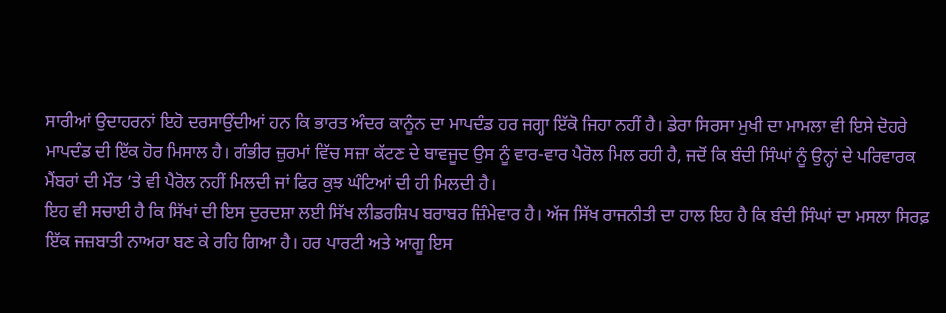ਸਾਰੀਆਂ ਉਦਾਹਰਨਾਂ ਇਹੋ ਦਰਸਾਉਂਦੀਆਂ ਹਨ ਕਿ ਭਾਰਤ ਅੰਦਰ ਕਾਨੂੰਨ ਦਾ ਮਾਪਦੰਡ ਹਰ ਜਗ੍ਹਾ ਇੱਕੋ ਜਿਹਾ ਨਹੀਂ ਹੈ। ਡੇਰਾ ਸਿਰਸਾ ਮੁਖੀ ਦਾ ਮਾਮਲਾ ਵੀ ਇਸੇ ਦੋਹਰੇ ਮਾਪਦੰਡ ਦੀ ਇੱਕ ਹੋਰ ਮਿਸਾਲ ਹੈ। ਗੰਭੀਰ ਜ਼ੁਰਮਾਂ ਵਿੱਚ ਸਜ਼ਾ ਕੱਟਣ ਦੇ ਬਾਵਜੂਦ ਉਸ ਨੂੰ ਵਾਰ-ਵਾਰ ਪੈਰੋਲ ਮਿਲ ਰਹੀ ਹੈ, ਜਦੋਂ ਕਿ ਬੰਦੀ ਸਿੰਘਾਂ ਨੂੰ ਉਨ੍ਹਾਂ ਦੇ ਪਰਿਵਾਰਕ ਮੈਂਬਰਾਂ ਦੀ ਮੌਤ ’ਤੇ ਵੀ ਪੈਰੋਲ ਨਹੀਂ ਮਿਲਦੀ ਜਾਂ ਫਿਰ ਕੁਝ ਘੰਟਿਆਂ ਦੀ ਹੀ ਮਿਲਦੀ ਹੈ।
ਇਹ ਵੀ ਸਚਾਈ ਹੈ ਕਿ ਸਿੱਖਾਂ ਦੀ ਇਸ ਦੁਰਦਸ਼ਾ ਲਈ ਸਿੱਖ ਲੀਡਰਸ਼ਿਪ ਬਰਾਬਰ ਜ਼ਿੰਮੇਵਾਰ ਹੈ। ਅੱਜ ਸਿੱਖ ਰਾਜਨੀਤੀ ਦਾ ਹਾਲ ਇਹ ਹੈ ਕਿ ਬੰਦੀ ਸਿੰਘਾਂ ਦਾ ਮਸਲਾ ਸਿਰਫ਼ ਇੱਕ ਜਜ਼ਬਾਤੀ ਨਾਅਰਾ ਬਣ ਕੇ ਰਹਿ ਗਿਆ ਹੈ। ਹਰ ਪਾਰਟੀ ਅਤੇ ਆਗੂ ਇਸ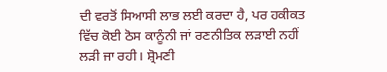ਦੀ ਵਰਤੋਂ ਸਿਆਸੀ ਲਾਭ ਲਈ ਕਰਦਾ ਹੈ, ਪਰ ਹਕੀਕਤ ਵਿੱਚ ਕੋਈ ਠੋਸ ਕਾਨੂੰਨੀ ਜਾਂ ਰਣਨੀਤਿਕ ਲੜਾਈ ਨਹੀਂ ਲੜੀ ਜਾ ਰਹੀ। ਸ਼੍ਰੋਮਣੀ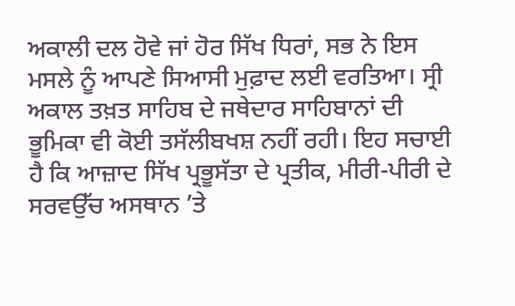ਅਕਾਲੀ ਦਲ ਹੋਵੇ ਜਾਂ ਹੋਰ ਸਿੱਖ ਧਿਰਾਂ, ਸਭ ਨੇ ਇਸ ਮਸਲੇ ਨੂੰ ਆਪਣੇ ਸਿਆਸੀ ਮੁਫ਼ਾਦ ਲਈ ਵਰਤਿਆ। ਸ੍ਰੀ ਅਕਾਲ ਤਖ਼ਤ ਸਾਹਿਬ ਦੇ ਜਥੇਦਾਰ ਸਾਹਿਬਾਨਾਂ ਦੀ ਭੂਮਿਕਾ ਵੀ ਕੋਈ ਤਸੱਲੀਬਖਸ਼ ਨਹੀਂ ਰਹੀ। ਇਹ ਸਚਾਈ ਹੈ ਕਿ ਆਜ਼ਾਦ ਸਿੱਖ ਪ੍ਰਭੂਸੱਤਾ ਦੇ ਪ੍ਰਤੀਕ, ਮੀਰੀ-ਪੀਰੀ ਦੇ ਸਰਵਉੱਚ ਅਸਥਾਨ ’ਤੇ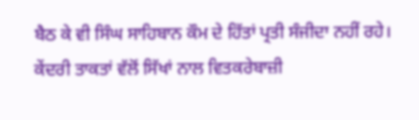ਬੈਠ ਕੇ ਵੀ ਸਿੰਘ ਸਾਹਿਬਾਨ ਕੌਮ ਦੇ ਹਿੱਤਾਂ ਪ੍ਰਤੀ ਸੰਜੀਦਾ ਨਹੀਂ ਰਹੇ।
ਕੇਂਦਰੀ ਤਾਕਤਾਂ ਵੱਲੋਂ ਸਿੱਖਾਂ ਨਾਲ ਵਿਤਕਰੇਬਾਜ਼ੀ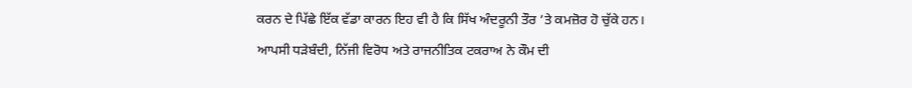ਕਰਨ ਦੇ ਪਿੱਛੇ ਇੱਕ ਵੱਡਾ ਕਾਰਨ ਇਹ ਵੀ ਹੈ ਕਿ ਸਿੱਖ ਅੰਦਰੂਨੀ ਤੌਰ ’ਤੇ ਕਮਜ਼ੋਰ ਹੋ ਚੁੱਕੇ ਹਨ। ਆਪਸੀ ਧੜੇਬੰਦੀ, ਨਿੱਜੀ ਵਿਰੋਧ ਅਤੇ ਰਾਜਨੀਤਿਕ ਟਕਰਾਅ ਨੇ ਕੌਮ ਦੀ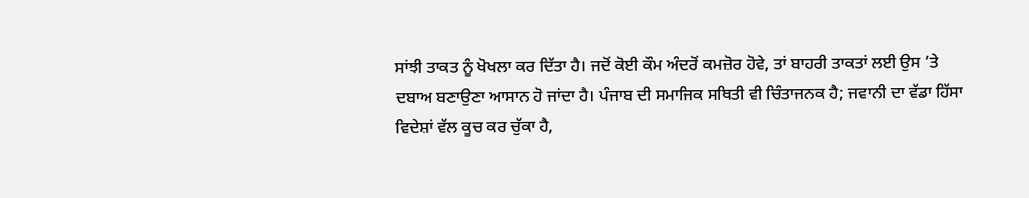ਸਾਂਝੀ ਤਾਕਤ ਨੂੰ ਖੋਖਲਾ ਕਰ ਦਿੱਤਾ ਹੈ। ਜਦੋਂ ਕੋਈ ਕੌਮ ਅੰਦਰੋਂ ਕਮਜ਼ੋਰ ਹੋਵੇ, ਤਾਂ ਬਾਹਰੀ ਤਾਕਤਾਂ ਲਈ ਉਸ ’ਤੇ ਦਬਾਅ ਬਣਾਉਣਾ ਆਸਾਨ ਹੋ ਜਾਂਦਾ ਹੈ। ਪੰਜਾਬ ਦੀ ਸਮਾਜਿਕ ਸਥਿਤੀ ਵੀ ਚਿੰਤਾਜਨਕ ਹੈ; ਜਵਾਨੀ ਦਾ ਵੱਡਾ ਹਿੱਸਾ ਵਿਦੇਸ਼ਾਂ ਵੱਲ ਕੂਚ ਕਰ ਚੁੱਕਾ ਹੈ,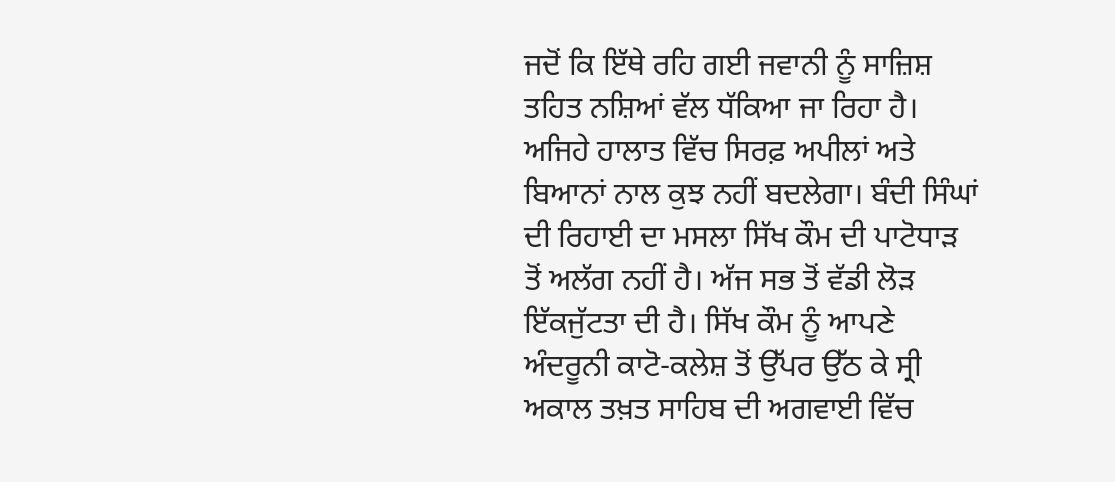ਜਦੋਂ ਕਿ ਇੱਥੇ ਰਹਿ ਗਈ ਜਵਾਨੀ ਨੂੰ ਸਾਜ਼ਿਸ਼ ਤਹਿਤ ਨਸ਼ਿਆਂ ਵੱਲ ਧੱਕਿਆ ਜਾ ਰਿਹਾ ਹੈ।
ਅਜਿਹੇ ਹਾਲਾਤ ਵਿੱਚ ਸਿਰਫ਼ ਅਪੀਲਾਂ ਅਤੇ ਬਿਆਨਾਂ ਨਾਲ ਕੁਝ ਨਹੀਂ ਬਦਲੇਗਾ। ਬੰਦੀ ਸਿੰਘਾਂ ਦੀ ਰਿਹਾਈ ਦਾ ਮਸਲਾ ਸਿੱਖ ਕੌਮ ਦੀ ਪਾਟੋਧਾੜ ਤੋਂ ਅਲੱਗ ਨਹੀਂ ਹੈ। ਅੱਜ ਸਭ ਤੋਂ ਵੱਡੀ ਲੋੜ ਇੱਕਜੁੱਟਤਾ ਦੀ ਹੈ। ਸਿੱਖ ਕੌਮ ਨੂੰ ਆਪਣੇ ਅੰਦਰੂਨੀ ਕਾਟੋ-ਕਲੇਸ਼ ਤੋਂ ਉੱਪਰ ਉੱਠ ਕੇ ਸ੍ਰੀ ਅਕਾਲ ਤਖ਼ਤ ਸਾਹਿਬ ਦੀ ਅਗਵਾਈ ਵਿੱਚ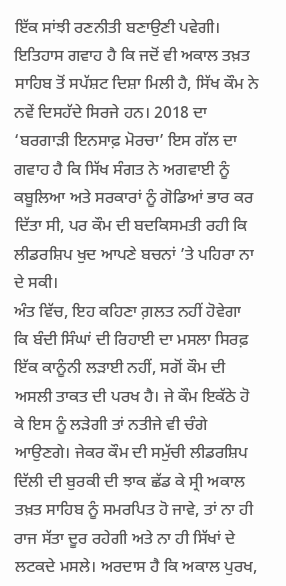ਇੱਕ ਸਾਂਝੀ ਰਣਨੀਤੀ ਬਣਾਉਣੀ ਪਵੇਗੀ। ਇਤਿਹਾਸ ਗਵਾਹ ਹੈ ਕਿ ਜਦੋਂ ਵੀ ਅਕਾਲ ਤਖ਼ਤ ਸਾਹਿਬ ਤੋਂ ਸਪੱਸ਼ਟ ਦਿਸ਼ਾ ਮਿਲੀ ਹੈ, ਸਿੱਖ ਕੌਮ ਨੇ ਨਵੇਂ ਦਿਸਹੱਦੇ ਸਿਰਜੇ ਹਨ। 2018 ਦਾ ‘ਬਰਗਾੜੀ ਇਨਸਾਫ਼ ਮੋਰਚਾ’ ਇਸ ਗੱਲ ਦਾ ਗਵਾਹ ਹੈ ਕਿ ਸਿੱਖ ਸੰਗਤ ਨੇ ਅਗਵਾਈ ਨੂੰ ਕਬੂਲਿਆ ਅਤੇ ਸਰਕਾਰਾਂ ਨੂੰ ਗੋਡਿਆਂ ਭਾਰ ਕਰ ਦਿੱਤਾ ਸੀ, ਪਰ ਕੌਮ ਦੀ ਬਦਕਿਸਮਤੀ ਰਹੀ ਕਿ ਲੀਡਰਸ਼ਿਪ ਖੁਦ ਆਪਣੇ ਬਚਨਾਂ ’ਤੇ ਪਹਿਰਾ ਨਾ ਦੇ ਸਕੀ।
ਅੰਤ ਵਿੱਚ, ਇਹ ਕਹਿਣਾ ਗ਼ਲਤ ਨਹੀਂ ਹੋਵੇਗਾ ਕਿ ਬੰਦੀ ਸਿੰਘਾਂ ਦੀ ਰਿਹਾਈ ਦਾ ਮਸਲਾ ਸਿਰਫ਼ ਇੱਕ ਕਾਨੂੰਨੀ ਲੜਾਈ ਨਹੀਂ, ਸਗੋਂ ਕੌਮ ਦੀ ਅਸਲੀ ਤਾਕਤ ਦੀ ਪਰਖ ਹੈ। ਜੇ ਕੌਮ ਇਕੱਠੇ ਹੋ ਕੇ ਇਸ ਨੂੰ ਲੜੇਗੀ ਤਾਂ ਨਤੀਜੇ ਵੀ ਚੰਗੇ ਆਉਣਗੇ। ਜੇਕਰ ਕੌਮ ਦੀ ਸਮੁੱਚੀ ਲੀਡਰਸ਼ਿਪ ਦਿੱਲੀ ਦੀ ਬੁਰਕੀ ਦੀ ਝਾਕ ਛੱਡ ਕੇ ਸ੍ਰੀ ਅਕਾਲ ਤਖ਼ਤ ਸਾਹਿਬ ਨੂੰ ਸਮਰਪਿਤ ਹੋ ਜਾਵੇ, ਤਾਂ ਨਾ ਹੀ ਰਾਜ ਸੱਤਾ ਦੂਰ ਰਹੇਗੀ ਅਤੇ ਨਾ ਹੀ ਸਿੱਖਾਂ ਦੇ ਲਟਕਦੇ ਮਸਲੇ। ਅਰਦਾਸ ਹੈ ਕਿ ਅਕਾਲ ਪੁਰਖ,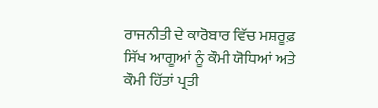ਰਾਜਨੀਤੀ ਦੇ ਕਾਰੋਬਾਰ ਵਿੱਚ ਮਸ਼ਰੂਫ਼ ਸਿੱਖ ਆਗੂਆਂ ਨੂੰ ਕੌਮੀ ਯੋਧਿਆਂ ਅਤੇ ਕੌਮੀ ਹਿੱਤਾਂ ਪ੍ਰਤੀ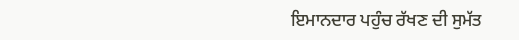ਇਮਾਨਦਾਰ ਪਹੁੰਚ ਰੱਖਣ ਦੀ ਸੁਮੱਤ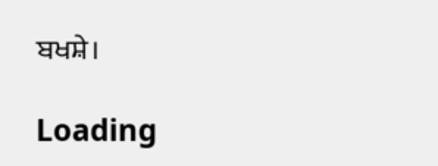ਬਖਸ਼ੇ।

Loading